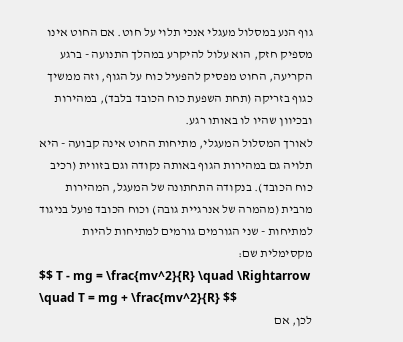גוף הנע במסלול מעגלי אנכי תלוי על חוט. אם החוט אינו מספיק חזק, הוא עלול להיקרע במהלך התנועה - ברגע הקריעה, החוט מפסיק להפעיל כוח על הגוף, וזה ממשיך כגוף בזריקה (תחת השפעת כוח הכובד בלבד), במהירות ובכיוון שהיו לו באותו רגע.
לאורך המסלול המעגלי, מתיחות החוט אינה קבועה - היא תלויה גם במהירות הגוף באותה נקודה וגם בזווית (רכיב כוח הכובד). בנקודה התחתונה של המעגל, המהירות מרבית (מהמרה של אנרגיית גובה) וכוח הכובד פועל בניגוד למתיחות - שני הגורמים גורמים למתיחות להיות מקסימלית שם:
$$ T - mg = \frac{mv^2}{R} \quad \Rightarrow \quad T = mg + \frac{mv^2}{R} $$
לכן, אם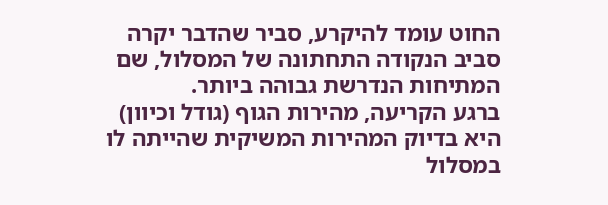החוט עומד להיקרע, סביר שהדבר יקרה סביב הנקודה התחתונה של המסלול, שם המתיחות הנדרשת גבוהה ביותר.
ברגע הקריעה, מהירות הגוף (גודל וכיוון) היא בדיוק המהירות המשיקית שהייתה לו במסלול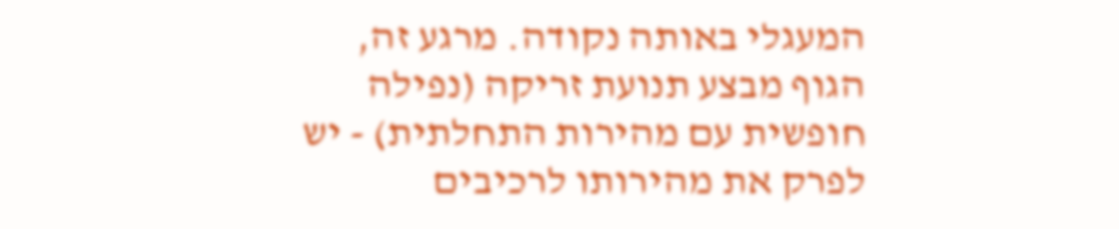המעגלי באותה נקודה. מרגע זה, הגוף מבצע תנועת זריקה (נפילה חופשית עם מהירות התחלתית) - יש לפרק את מהירותו לרכיבים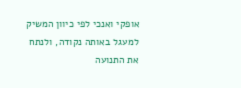אופקי ואנכי לפי כיוון המשיק למעגל באותה נקודה, ולנתח את התנועה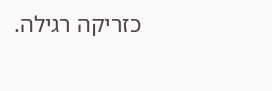כזריקה רגילה.